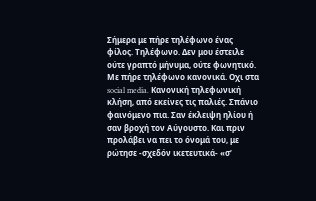Σήμερα με πήρε τηλέφωνο ένας φίλος. Τηλέφωνο. Δεν μου έστειλε ούτε γραπτό μήνυμα, ούτε φωνητικό. Με πήρε τηλέφωνο κανονικά. Οχι στα social media. Κανονική τηλεφωνική κλήση, από εκείνες τις παλιές. Σπάνιο φαινόμενο πια. Σαν έκλειψη ηλίου ή σαν βροχή τον Αύγουστο. Και πριν προλάβει να πει το όνομά του, με ρώτησε -σχεδόν ικετευτικά- «σ’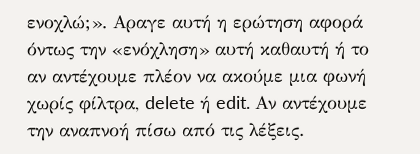ενοχλώ;». Αραγε αυτή η ερώτηση αφορά όντως την «ενόχληση» αυτή καθαυτή ή το αν αντέχουμε πλέον να ακούμε μια φωνή χωρίς φίλτρα, delete ή edit. Αν αντέχουμε την αναπνοή πίσω από τις λέξεις.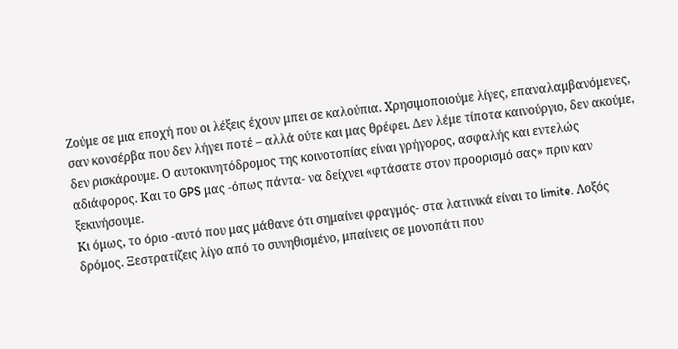Ζούμε σε μια εποχή που οι λέξεις έχουν μπει σε καλούπια. Χρησιμοποιούμε λίγες, επαναλαμβανόμενες, σαν κονσέρβα που δεν λήγει ποτέ – αλλά ούτε και μας θρέφει. Δεν λέμε τίποτα καινούργιο, δεν ακούμε, δεν ρισκάρουμε. Ο αυτοκινητόδρομος της κοινοτοπίας είναι γρήγορος, ασφαλής και εντελώς αδιάφορος. Και το GPS μας -όπως πάντα- να δείχνει «φτάσατε στον προορισμό σας» πριν καν ξεκινήσουμε.
Κι όμως, το όριο -αυτό που μας μάθανε ότι σημαίνει φραγμός- στα λατινικά είναι το limite. Λοξός δρόμος. Ξεστρατίζεις λίγο από το συνηθισμένο, μπαίνεις σε μονοπάτι που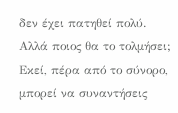δεν έχει πατηθεί πολύ. Αλλά ποιος θα το τολμήσει; Εκεί, πέρα από το σύνορο, μπορεί να συναντήσεις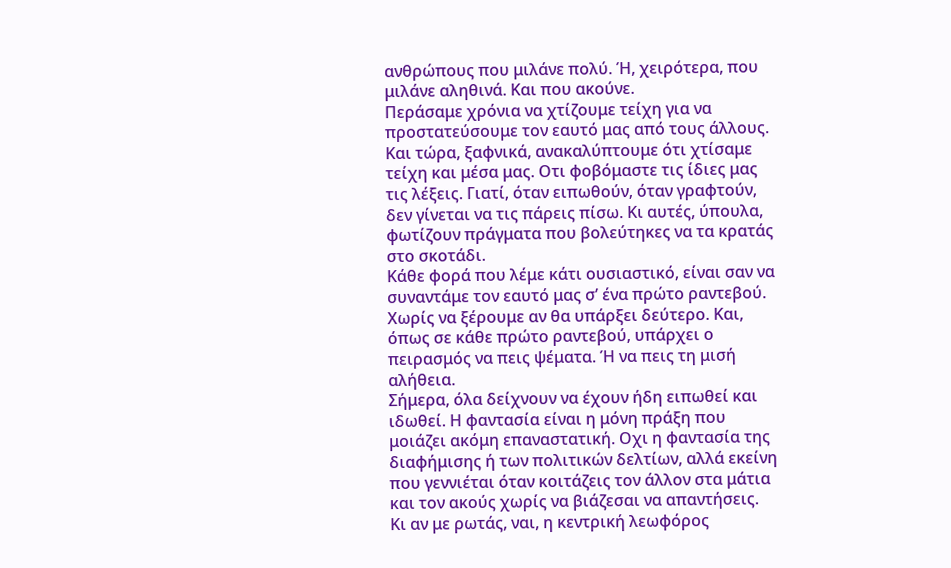ανθρώπους που μιλάνε πολύ. Ή, χειρότερα, που μιλάνε αληθινά. Και που ακούνε.
Περάσαμε χρόνια να χτίζουμε τείχη για να προστατεύσουμε τον εαυτό μας από τους άλλους. Και τώρα, ξαφνικά, ανακαλύπτουμε ότι χτίσαμε τείχη και μέσα μας. Οτι φοβόμαστε τις ίδιες μας τις λέξεις. Γιατί, όταν ειπωθούν, όταν γραφτούν, δεν γίνεται να τις πάρεις πίσω. Κι αυτές, ύπουλα, φωτίζουν πράγματα που βολεύτηκες να τα κρατάς στο σκοτάδι.
Κάθε φορά που λέμε κάτι ουσιαστικό, είναι σαν να συναντάμε τον εαυτό μας σ’ ένα πρώτο ραντεβού. Χωρίς να ξέρουμε αν θα υπάρξει δεύτερο. Και, όπως σε κάθε πρώτο ραντεβού, υπάρχει ο πειρασμός να πεις ψέματα. Ή να πεις τη μισή αλήθεια.
Σήμερα, όλα δείχνουν να έχουν ήδη ειπωθεί και ιδωθεί. Η φαντασία είναι η μόνη πράξη που μοιάζει ακόμη επαναστατική. Οχι η φαντασία της διαφήμισης ή των πολιτικών δελτίων, αλλά εκείνη που γεννιέται όταν κοιτάζεις τον άλλον στα μάτια και τον ακούς χωρίς να βιάζεσαι να απαντήσεις.
Κι αν με ρωτάς, ναι, η κεντρική λεωφόρος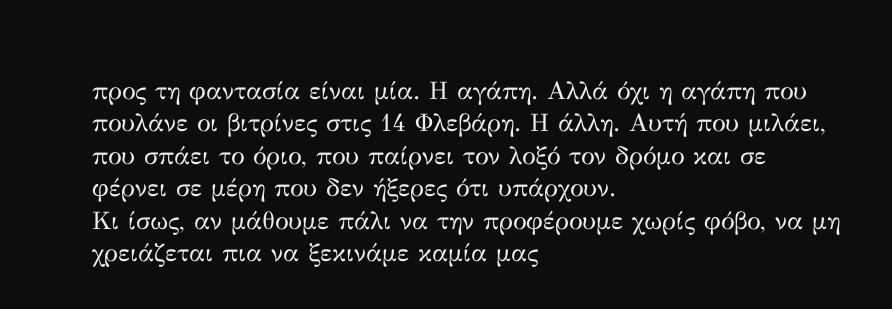προς τη φαντασία είναι μία. Η αγάπη. Αλλά όχι η αγάπη που πουλάνε οι βιτρίνες στις 14 Φλεβάρη. Η άλλη. Αυτή που μιλάει, που σπάει το όριο, που παίρνει τον λοξό τον δρόμο και σε φέρνει σε μέρη που δεν ήξερες ότι υπάρχουν.
Κι ίσως, αν μάθουμε πάλι να την προφέρουμε χωρίς φόβο, να μη χρειάζεται πια να ξεκινάμε καμία μας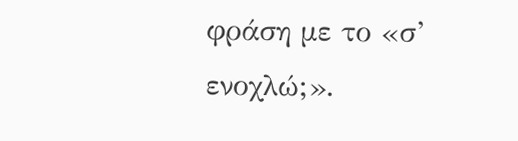φράση με το «σ’ ενοχλώ;».